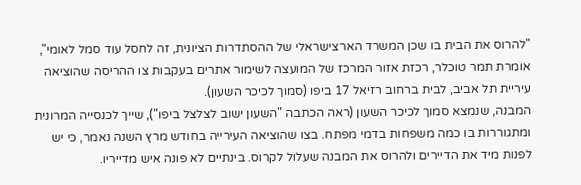"להרוס את הבית בו שכן המשרד הארצישראלי של ההסתדרות הציונית, זה לחסל עוד סמל לאומי", אומרת תמר טוכלר, רכזת אזור המרכז של המועצה לשימור אתרים בעקבות צו ההריסה שהוציאה עיריית תל אביב, לבית ברחוב רזיאל 17 ביפו (סמוך לכיכר השעון).
המבנה, שנמצא סמוך לכיכר השעון (ראה הכתבה "השעון ישוב לצלצל ביפו"), שייך לכנסייה המרונית ומתגוררות בו כמה משפחות בדמי מפתח. בצו שהוציאה העירייה בחודש מרץ השנה נאמר, כי יש לפנות מיד את הדיירים ולהרוס את המבנה שעלול לקרוס. בינתיים לא פונה איש מדייריו.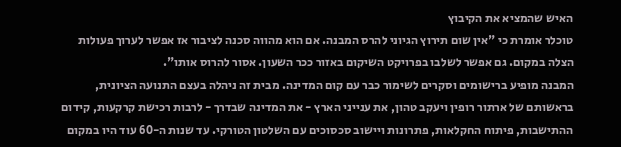האיש שהמציא את הקיבוץ
טוכלר אומרת כי "אין שום תירוץ הגיוני להרס המבנה. אם הוא מהווה סכנה לציבור אז אפשר לערוך פעולות הצלה במקום. גם אפשר לשלבו בפרויקט השיקום באזור ככר השעון. אסור להרוס אותו".
המבנה מופיע ברישומים וסקרים לשימור כבר עם קום המדינה. מבית זה ניהלה בעצם התנועה הציונית, בראשותם של ארתור רופין ויעקב טהון, את ענייני הארץ - את המדינה שבדרך - לרבות רכישת קרקעות, קידום ההתישבות, פיתוח החקלאות, פתרונות ויישוב סכסוכים עם השלטון הטורקי. עד שנות ה-60 עוד היו במקום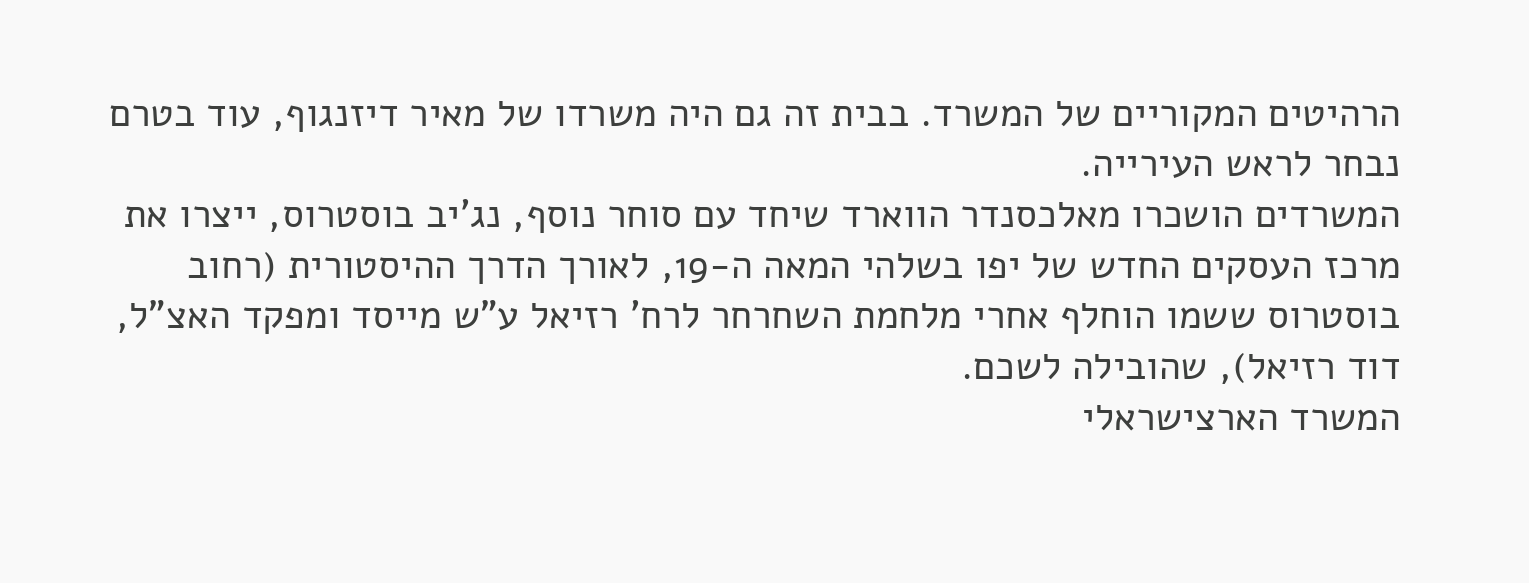הרהיטים המקוריים של המשרד. בבית זה גם היה משרדו של מאיר דיזנגוף, עוד בטרם נבחר לראש העירייה.
המשרדים הושכרו מאלכסנדר הווארד שיחד עם סוחר נוסף, נג'יב בוסטרוס, ייצרו את מרכז העסקים החדש של יפו בשלהי המאה ה-19, לאורך הדרך ההיסטורית (רחוב בוסטרוס ששמו הוחלף אחרי מלחמת השחרחר לרח' רזיאל ע"ש מייסד ומפקד האצ"ל, דוד רזיאל), שהובילה לשכם.
המשרד הארצישראלי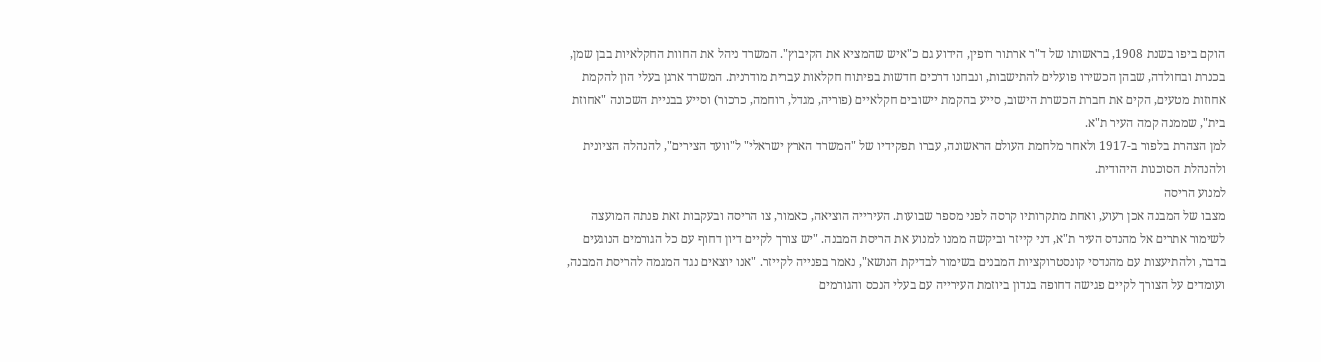הוקם ביפו בשנת 1908, בראשותו של ד"ר ארתור רופין, הידוע גם כ"איש שהמציא את הקיבוץ". המשרד ניהל את החוות החקלאיות בבן שמן, בכנרת ובחולדה, שבהן הכשירו פועלים להתישבות, ונבחנו דרכים חדשות בפיתוח חקלאות עברית מודרנית. המשרד ארגן בעלי הון להקמת אחוזות מטעים, הקים את חברת הכשרת הישוב, סייע בהקמת יישובים חקלאיים (פוריה, מגדל, רוחמה, כרכור) וסייע בבניית השכונה "אחוזת בית", שממנה קמה העיר ת"א.
למן הצהרת בלפור ב-1917 ולאחר מלחמת העולם הראשונה, עברו תפקידיו של "המשרד הארץ ישראלי" ל"וועד הצירים", להנהלה הציונית ולהנהלת הסוכנות היהודית.
למנוע הריסה
מצבו של המבנה אכן רעוע, ואחת מתקרותיו קרסה לפני מספר שבועות. העירייה הוציאה, כאמור, צו הריסה ובעקבות זאת פנתה המועצה לשימור אתרים אל מהנדס העיר ת"א, דני קייזר וביקשה ממנו למנוע את הריסת המבנה. "יש צורך לקיים דיון דחוף עם כל הגורמים הנוגעים בדבר, ולהתיעצות עם מהנדסי קונסטרוקציות המבנים בשימור לבדיקת הנושא", נאמר בפנייה לקייזר. "אנו יוצאים נגד המגמה להריסת המבנה, ועומדים על הצורך לקיים פגישה דחופה בנדון ביוזמת העירייה עם בעלי הנכס והגורמים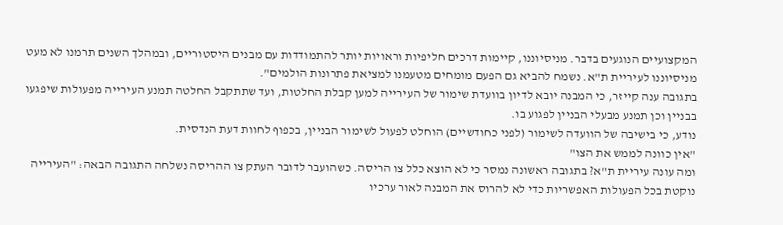המקצועיים הנוגעים בדבר. מניסיוננו, קיימות דרכים חליפיות וראויות יותר להתמודדות עם מבנים היסטוריים, ובמהלך השנים תרמנו לא מעט מניסיוננו לעיריית ת"א. נשמח להביא גם הפעם מומחים מטעמנו למציאת פתרונות הולמים".
בתגובה ענה קייזר, כי המבנה יובא לדיון בוועדת שימור של העירייה למען קבלת החלטות, ועד שתתקבל החלטה תמנע העירייה מפעולות שיפגעו בבניין וכן תמנע מבעלי הבניין לפגוע בו.
נודע, כי בישיבה של הוועדה לשימור (לפני כחודשיים) הוחלט לפעול לשימור הבניין, בכפוף לחוות דעת הנדסית.
"אין כוונה לממש את הצו"
ומה עונה עיריית ת"א? בתגובה ראשונה נמסר כי לא הוצא כלל צו הריסה. כשהועבר לדובר העתק צו ההריסה נשלחה התגובה הבאה: "העירייה נוקטת בכל הפעולות האפשריות כדי לא להרוס את המבנה לאור ערכיו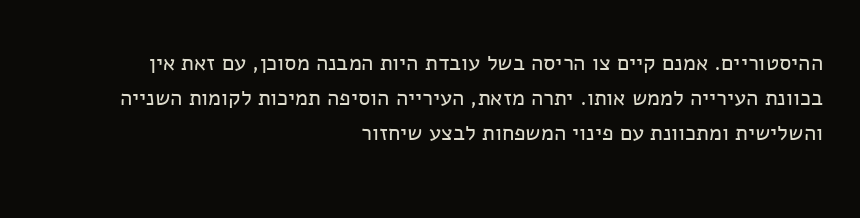ההיסטוריים. אמנם קיים צו הריסה בשל עובדת היות המבנה מסוכן, עם זאת אין בכוונת העירייה לממש אותו. יתרה מזאת, העירייה הוסיפה תמיכות לקומות השנייה והשלישית ומתכוונת עם פינוי המשפחות לבצע שיחזור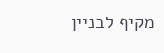מקיף לבניין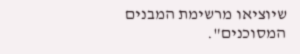שיוציאו מרשימת המבנים המסוכנים".